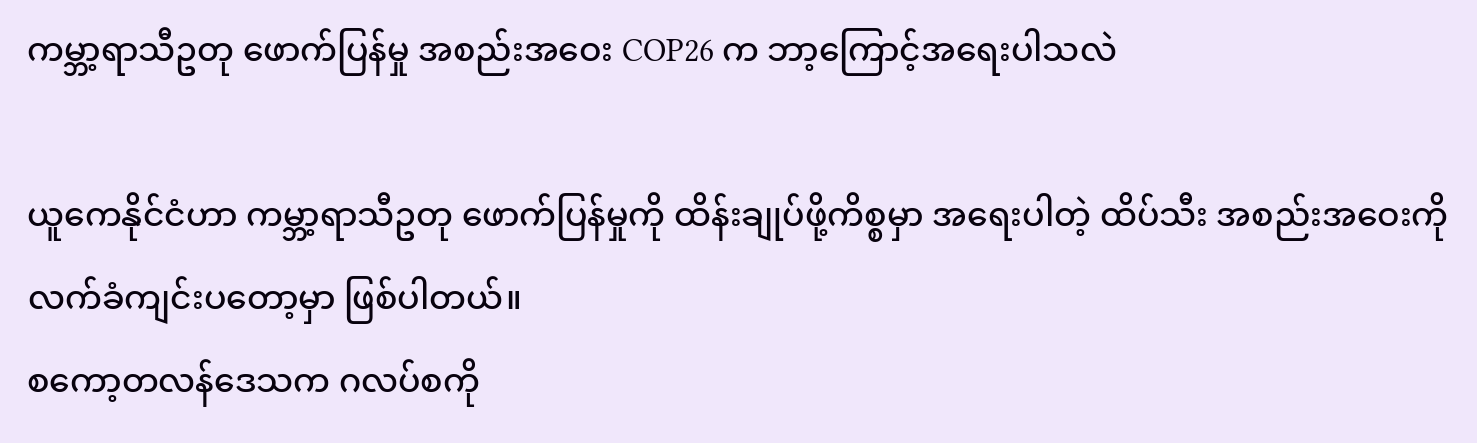ကမ္ဘာ့ရာသီဥတု ဖောက်ပြန်မှု အစည်းအဝေး COP26 က ဘာ့ကြောင့်အရေးပါသလဲ

ယူကေနိုင်ငံဟာ ကမ္ဘာ့ရာသီဥတု ဖောက်ပြန်မှုကို ထိန်းချုပ်ဖို့ကိစ္စမှာ အရေးပါတဲ့ ထိပ်သီး အစည်းအဝေးကို လက်ခံကျင်းပတော့မှာ ဖြစ်ပါတယ်။
စကော့တလန်ဒေသက ဂလပ်စကို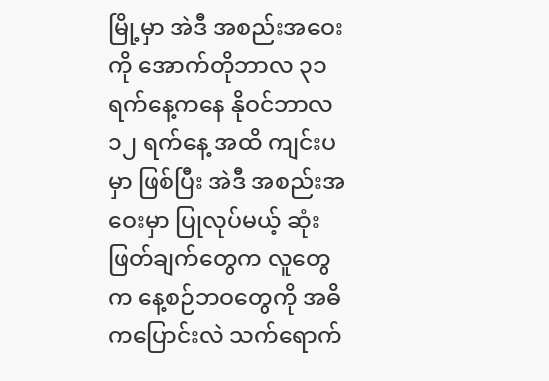မြို့မှာ အဲဒီ အစည်းအဝေးကို အောက်တိုဘာလ ၃၁ ရက်နေ့ကနေ နိုဝင်ဘာလ ၁၂ ရက်နေ့ အထိ ကျင်းပမှာ ဖြစ်ပြီး အဲဒီ အစည်းအဝေးမှာ ပြုလုပ်မယ့် ဆုံးဖြတ်ချက်တွေက လူတွေက နေ့စဉ်ဘဝတွေကို အဓိကပြောင်းလဲ သက်ရောက်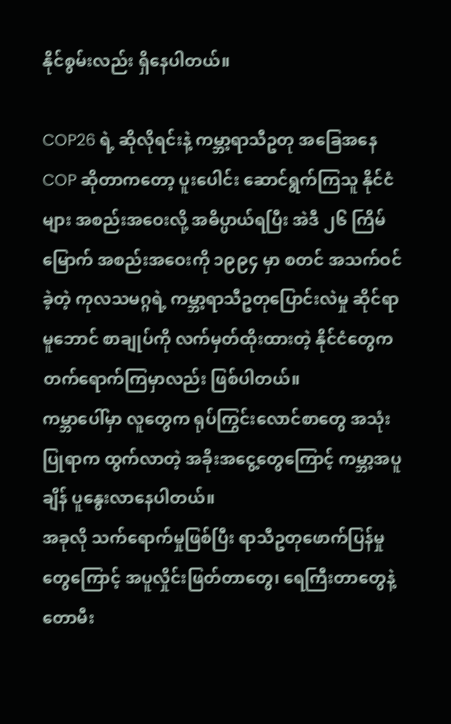နိုင်စွမ်းလည်း ရှိနေပါတယ်။

COP26 ရဲ့ ဆိုလိုရင်းနဲ့ ကမ္ဘာ့ရာသီဥတု အခြေအနေ
COP ဆိုတာကတော့ ပူးပေါင်း ဆောင်ရွက်ကြသူ နိုင်ငံများ အစည်းအဝေးလို့ အဓိပ္ပာယ်ရပြီး အဲဒီ ၂၆ ကြိမ်မြောက် အစည်းအဝေးကို ၁၉၉၄ မှာ စတင် အသက်ဝင်ခဲ့တဲ့ ကုလသမဂ္ဂရဲ့ ကမ္ဘာ့ရာသီဥတုပြောင်းလဲမှု ဆိုင်ရာ မူဘောင် စာချုပ်ကို လက်မှတ်ထိုးထားတဲ့ နိုင်ငံတွေက တက်ရောက်ကြမှာလည်း ဖြစ်ပါတယ်။
ကမ္ဘာပေါ်မှာ လူတွေက ရုပ်ကြွင်းလောင်စာတွေ အသုံးပြုရာက ထွက်လာတဲ့ အခိုးအငွေ့တွေကြောင့် ကမ္ဘာ့အပူချိန် ပူနွေးလာနေပါတယ်။
အခုလို သက်ရောက်မှုဖြစ်ပြီး ရာသီဥတုဖောက်ပြန်မှုတွေကြောင့် အပူလှိုင်းဖြတ်တာတွေ၊ ရေကြီးတာတွေနဲ့ တောမီး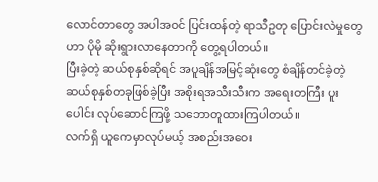လောင်တာတွေ အပါအဝင် ပြင်းထန်တဲ့ ရာသီဥတု ပြောင်းလဲမှုတွေဟာ ပိုမို ဆိုးရွားလာနေတာကို တွေ့ရပါတယ်။
ပြီးခဲ့တဲ့ ဆယ်စုနှစ်ဆိုရင် အပူချိန်အမြင့်ဆုံးတွေ စံချိန်တင်ခဲ့တဲ့ ဆယ်စုနှစ်တခုဖြစ်ခဲ့ပြီး အစိုးရအသီးသီးက အရေးတကြီး ပူးပေါင်း လုပ်ဆောင်ကြဖို့ သဘောတူထားကြပါတယ်။
လက်ရှိ ယူကေမှာလုပ်မယ့် အစည်းအဝေး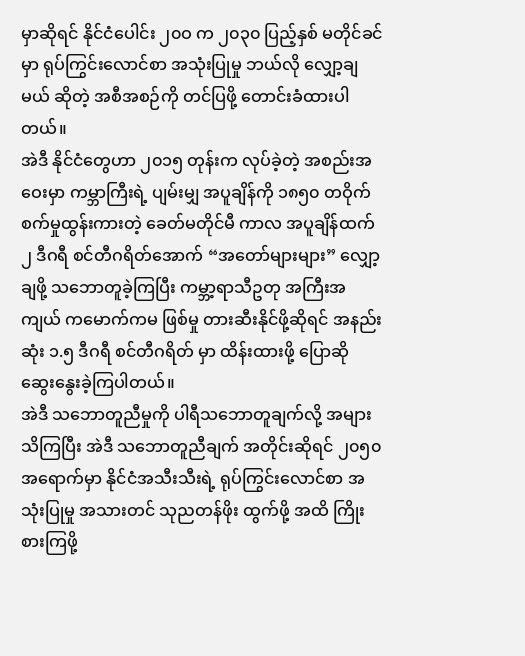မှာဆိုရင် နိုင်ငံပေါင်း ၂၀ဝ က ၂၀၃၀ ပြည့်နှစ် မတိုင်ခင်မှာ ရုပ်ကြွင်းလောင်စာ အသုံးပြုမှု ဘယ်လို လျှော့ချမယ် ဆိုတဲ့ အစီအစဉ်ကို တင်ပြဖို့ တောင်းခံထားပါတယ်။
အဲဒီ နိုင်ငံတွေဟာ ၂၀၁၅ တုန်းက လုပ်ခဲ့တဲ့ အစည်းအဝေးမှာ ကမ္ဘာကြီးရဲ့ ပျမ်းမျှ အပူချိန်ကို ၁၈၅၀ တဝိုက် စက်မှုထွန်းကားတဲ့ ခေတ်မတိုင်မီ ကာလ အပူချိန်ထက် ၂ ဒီဂရီ စင်တီဂရိတ်အောက် “အတော်များများ” လျှော့ချဖို့ သဘောတူခဲ့ကြပြီး ကမ္ဘာ့ရာသီဥတု အကြီးအကျယ် ကမောက်ကမ ဖြစ်မှု တားဆီးနိုင်ဖို့ဆိုရင် အနည်းဆုံး ၁.၅ ဒီဂရီ စင်တီဂရိတ် မှာ ထိန်းထားဖို့ ပြောဆို ဆွေးနွေးခဲ့ကြပါတယ်။
အဲဒီ သဘောတူညီမှုကို ပါရီသဘောတူချက်လို့ အများသိကြပြီး အဲဒီ သဘောတူညီချက် အတိုင်းဆိုရင် ၂၀၅၀ အရောက်မှာ နိုင်ငံအသီးသီးရဲ့ ရုပ်ကြွင်းလောင်စာ အသုံးပြုမှု အသားတင် သုညတန်ဖိုး ထွက်ဖို့ အထိ ကြိုးစားကြဖို့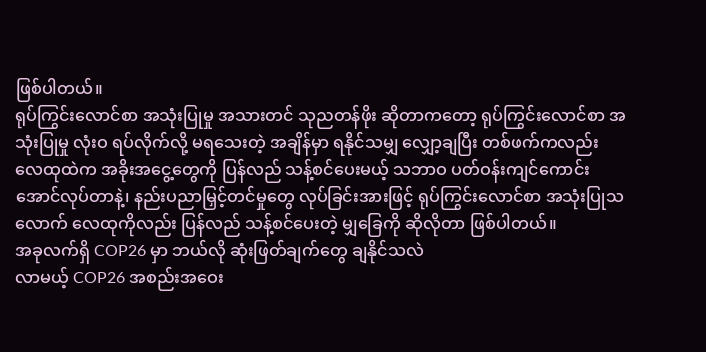ဖြစ်ပါတယ်။
ရုပ်ကြွင်းလောင်စာ အသုံးပြုမှု အသားတင် သုညတန်ဖိုး ဆိုတာကတော့ ရုပ်ကြွင်းလောင်စာ အသုံးပြုမှု လုံးဝ ရပ်လိုက်လို့ မရသေးတဲ့ အချိန်မှာ ရနိုင်သမျှ လျှော့ချပြီး တစ်ဖက်ကလည်း လေထုထဲက အခိုးအငွေ့တွေကို ပြန်လည် သန့်စင်ပေးမယ့် သဘာဝ ပတ်ဝန်းကျင်ကောင်းအောင်လုပ်တာနဲ့၊ နည်းပညာမြှင့်တင်မှုတွေ လုပ်ခြင်းအားဖြင့် ရုပ်ကြွင်းလောင်စာ အသုံးပြုသလောက် လေထုကိုလည်း ပြန်လည် သန့်စင်ပေးတဲ့ မျှခြေကို ဆိုလိုတာ ဖြစ်ပါတယ်။
အခုလက်ရှိ COP26 မှာ ဘယ်လို ဆုံးဖြတ်ချက်တွေ ချနိုင်သလဲ
လာမယ့် COP26 အစည်းအဝေး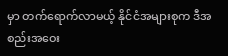မှာ တက်ရောက်လာမယ့် နိုင်ငံအများစုက ဒီအစည်းအဝေး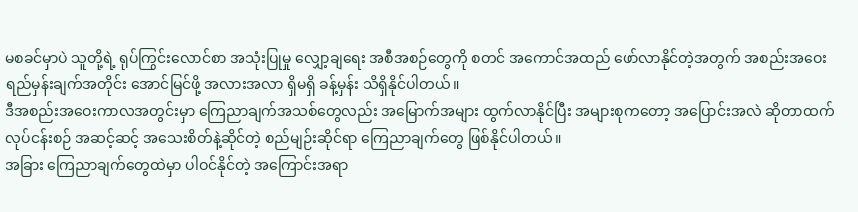မစခင်မှာပဲ သူတို့ရဲ့ ရုပ်ကြွင်းလောင်စာ အသုံးပြုမှု လျှော့ချရေး အစီအစဉ်တွေကို စတင် အကောင်အထည် ဖော်လာနိုင်တဲ့အတွက် အစည်းအဝေး ရည်မှန်းချက်အတိုင်း အောင်မြင်ဖို့ အလားအလာ ရှိမရှိ ခန့်မှန်း သိရှိနိုင်ပါတယ်။
ဒီအစည်းအဝေးကာလအတွင်းမှာ ကြေညာချက်အသစ်တွေလည်း အမြောက်အများ ထွက်လာနိုင်ပြီး အများစုကတော့ အပြောင်းအလဲ ဆိုတာထက် လုပ်ငန်းစဉ် အဆင့်ဆင့် အသေးစိတ်နဲ့ဆိုင်တဲ့ စည်မျဉ်းဆိုင်ရာ ကြေညာချက်တွေ ဖြစ်နိုင်ပါတယ်။
အခြား ကြေညာချက်တွေထဲမှာ ပါဝင်နိုင်တဲ့ အကြောင်းအရာ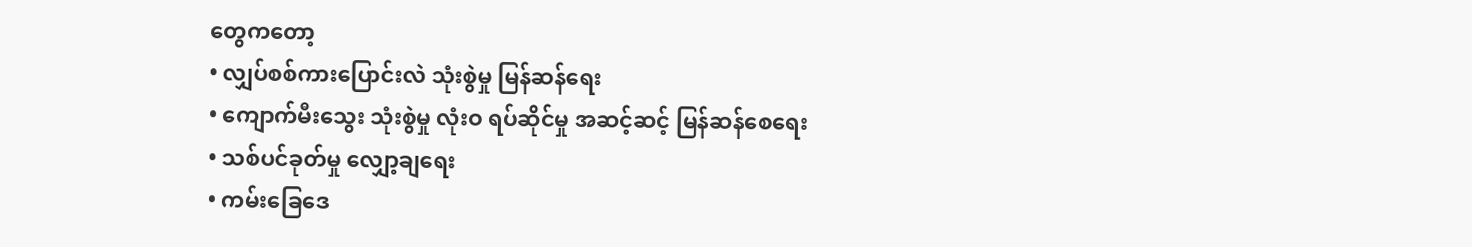တွေကတော့
• လျှပ်စစ်ကားပြောင်းလဲ သုံးစွဲမှု မြန်ဆန်ရေး
• ကျောက်မီးသွေး သုံးစွဲမှု လုံးဝ ရပ်ဆိုင်မှု အဆင့်ဆင့် မြန်ဆန်စေရေး
• သစ်ပင်ခုတ်မှု လျှော့ချရေး
• ကမ်းခြေဒေ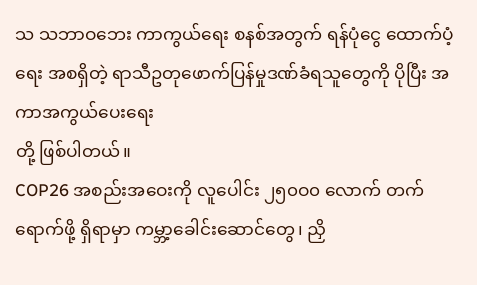သ သဘာဝဘေး ကာကွယ်ရေး စနစ်အတွက် ရန်ပုံငွေ ထောက်ပံ့ရေး အစရှိတဲ့ ရာသီဥတုဖောက်ပြန်မှုဒဏ်ခံရသူတွေကို ပိုပြီး အကာအကွယ်ပေးရေး
တို့ ဖြစ်ပါတယ်။
COP26 အစည်းအဝေးကို လူပေါင်း ၂၅၀ဝ၀ လောက် တက်ရောက်ဖို့ ရှိရာမှာ ကမ္ဘာ့ခေါင်းဆောင်တွေ၊ ညှိ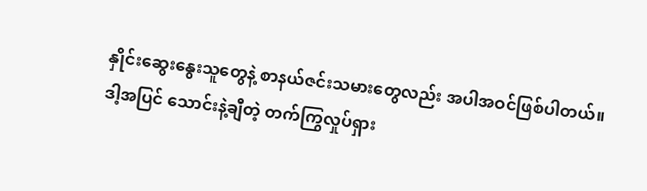နှိုင်းဆွေးနွေးသူတွေနဲ့ စာနယ်ဇင်းသမားတွေလည်း အပါအဝင်ဖြစ်ပါတယ်။
ဒါ့အပြင် သောင်းနဲ့ချီတဲ့ တက်ကြွလှုပ်ရှား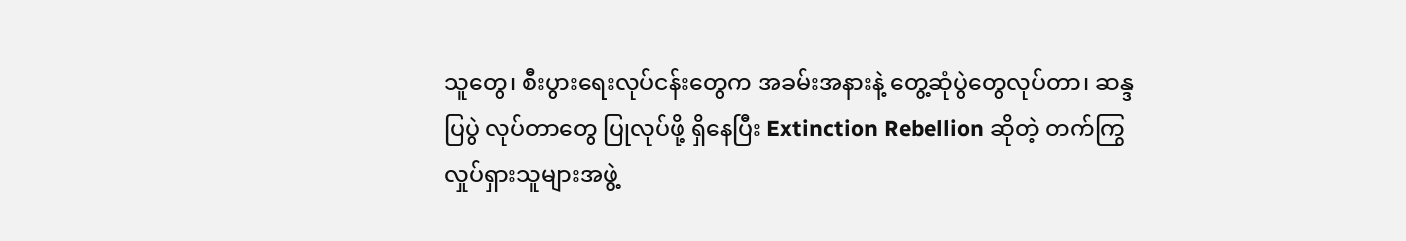သူတွေ၊ စီးပွားရေးလုပ်ငန်းတွေက အခမ်းအနားနဲ့ တွေ့ဆုံပွဲတွေလုပ်တာ၊ ဆန္ဒပြပွဲ လုပ်တာတွေ ပြုလုပ်ဖို့ ရှိနေပြီး Extinction Rebellion ဆိုတဲ့ တက်ကြွလှုပ်ရှားသူများအဖွဲ့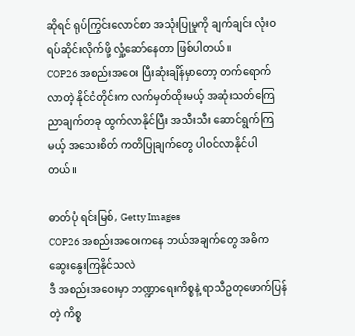ဆိုရင် ရုပ်ကြွင်းလောင်စာ အသုံးပြုမှုကို ချက်ချင်း လုံးဝ ရပ်ဆိုင်းလိုက်ဖို့ လှုံ့ဆော်နေတာ ဖြစ်ပါတယ်။
COP26 အစည်းအဝေး ပြီးဆုံးချိန်မှာတော့ တက်ရောက်လာတဲ့ နိုင်ငံတိုင်းက လက်မှတ်ထိုးမယ့် အဆုံးသတ်ကြေညာချက်တခု ထွက်လာနိုင်ပြီး အသီးသီး ဆောင်ရွက်ကြမယ့် အသေးစိတ် ကတိပြုချက်တွေ ပါဝင်လာနိုင်ပါတယ်။

ဓာတ်ပုံ ရင်းမြစ်, Getty Images
COP26 အစည်းအဝေးကနေ ဘယ်အချက်တွေ အဓိက ဆွေးနွေးကြနိုင်သလဲ
ဒီ အစည်းအဝေးမှာ ဘဏ္ဍာရေးကိစ္စနဲ့ ရာသီဥတုဖောက်ပြန်တဲ့ ကိစ္စ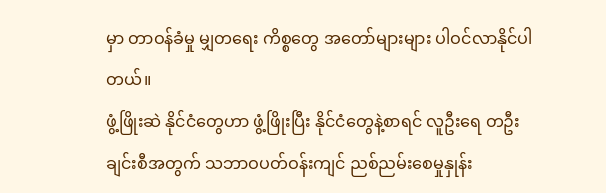မှာ တာဝန်ခံမှု မျှတရေး ကိစ္စတွေ အတော်များများ ပါဝင်လာနိုင်ပါတယ်။
ဖွံ့ဖြိုးဆဲ နိုင်ငံတွေဟာ ဖွံ့ဖြိုးပြီး နိုင်ငံတွေနဲ့စာရင် လူဦးရေ တဦးချင်းစီအတွက် သဘာဝပတ်ဝန်းကျင် ညစ်ညမ်းစေမှုနှုန်း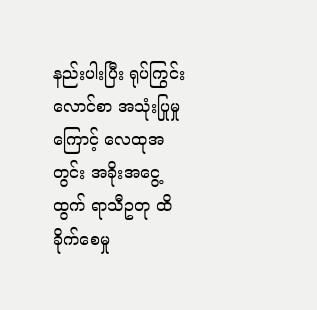နည်းပါးပြီး ရုပ်ကြွင်းလောင်စာ အသုံးပြုမှုကြောင့် လေထုအတွင်း အခိုးအငွေ့ထွက် ရာသီဥတု ထိခိုက်စေမှု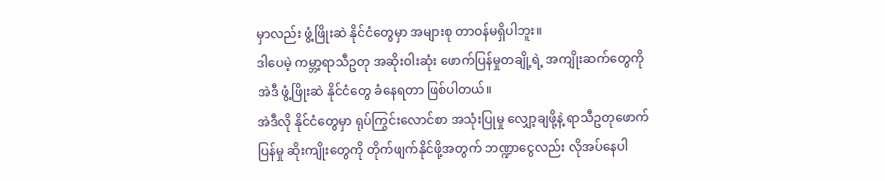မှာလည်း ဖွံ့ဖြိုးဆဲ နိုင်ငံတွေမှာ အများစု တာဝန်မရှိပါဘူး။
ဒါပေမဲ့ ကမ္ဘာ့ရာသီဥတု အဆိုးဝါးဆုံး ဖောက်ပြန်မှုတချို့ရဲ့ အကျိုးဆက်တွေကို အဲဒီ ဖွံ့ဖြိုးဆဲ နိုင်ငံတွေ ခံနေရတာ ဖြစ်ပါတယ်။
အဲဒီလို နိုင်ငံတွေမှာ ရုပ်ကြွင်းလောင်စာ အသုံးပြုမှု လျှော့ချဖို့နဲ့ ရာသီဥတုဖောက်ပြန်မှု ဆိုးကျိုးတွေကို တိုက်ဖျက်နိုင်ဖို့အတွက် ဘဏ္ဍာငွေလည်း လိုအပ်နေပါ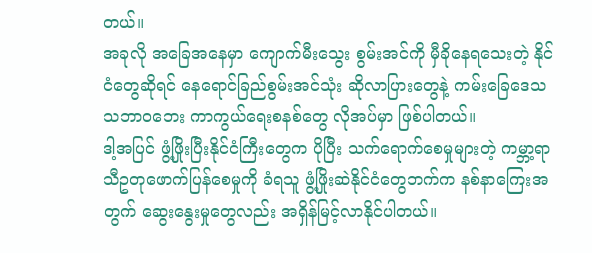တယ်။
အခုလို အခြေအနေမှာ ကျောက်မီးသွေး စွမ်းအင်ကို မှီခိုနေရသေးတဲ့ နိုင်ငံတွေဆိုရင် နေရောင်ခြည်စွမ်းအင်သုံး ဆိုလာပြားတွေနဲ့ ကမ်းခြေဒေသ သဘာဝဘေး ကာကွယ်ရေးစနစ်တွေ လိုအပ်မှာ ဖြစ်ပါတယ်။
ဒါ့အပြင် ဖွံ့ဖြိုးပြီးနိုင်ငံကြီးတွေက ပိုပြီး သက်ရောက်စေမှုများတဲ့ ကမ္ဘာ့ရာသီဥတုဖောက်ပြန်စေမှုကို ခံရသူ ဖွံ့ဖြိုးဆဲနိုင်ငံတွေဘက်က နစ်နာကြေးအတွက် ဆွေးနွေးမှုတွေလည်း အရှိန်မြင့်လာနိုင်ပါတယ်။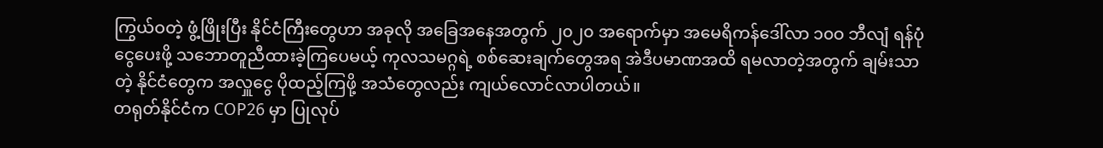ကြွယ်ဝတဲ့ ဖွံ့ဖြိုးပြီး နိုင်ငံကြီးတွေဟာ အခုလို အခြေအနေအတွက် ၂၀၂၀ အရောက်မှာ အမေရိကန်ဒေါ်လာ ၁၀ဝ ဘီလျံ ရန်ပုံငွေပေးဖို့ သဘောတူညီထားခဲ့ကြပေမယ့် ကုလသမဂ္ဂရဲ့ စစ်ဆေးချက်တွေအရ အဲဒီပမာဏအထိ ရမလာတဲ့အတွက် ချမ်းသာတဲ့ နိုင်ငံတွေက အလှူငွေ ပိုထည့်ကြဖို့ အသံတွေလည်း ကျယ်လောင်လာပါတယ်။
တရုတ်နိုင်ငံက COP26 မှာ ပြုလုပ်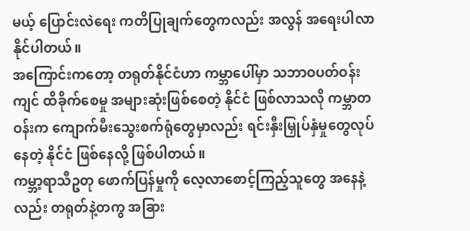မယ့် ပြောင်းလဲရေး ကတိပြုချက်တွေကလည်း အလွန် အရေးပါလာနိုင်ပါတယ်။
အကြောင်းကတော့ တရုတ်နိုင်ငံဟာ ကမ္ဘာပေါ်မှာ သဘာဝပတ်ဝန်းကျင် ထိခိုက်စေမှု အများဆုံးဖြစ်စေတဲ့ နိုင်ငံ ဖြစ်လာသလို ကမ္ဘာတဝန်းက ကျောက်မီးသွေးစက်ရုံတွေမှာလည်း ရင်းနှီးမြှုပ်နှံမှုတွေလုပ်နေတဲ့ နိုင်ငံ ဖြစ်နေလို့ ဖြစ်ပါတယ်။
ကမ္ဘာ့ရာသီဥတု ဖောက်ပြန်မှုကို လေ့လာစောင့်ကြည့်သူတွေ အနေနဲ့လည်း တရုတ်နဲ့တကွ အခြား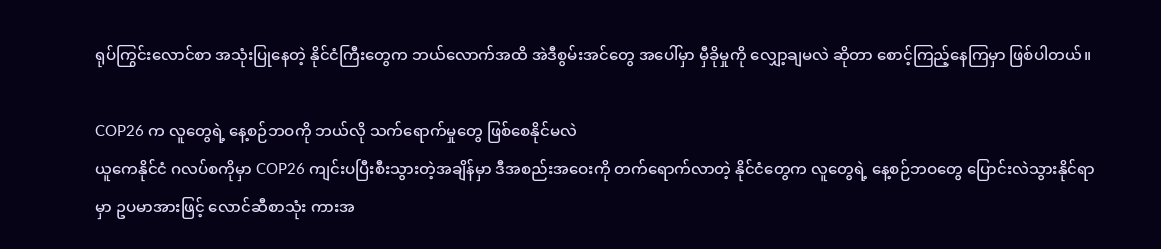ရုပ်ကြွင်းလောင်စာ အသုံးပြုနေတဲ့ နိုင်ငံကြီးတွေက ဘယ်လောက်အထိ အဲဒီစွမ်းအင်တွေ အပေါ်မှာ မှီခိုမှုကို လျှော့ချမလဲ ဆိုတာ စောင့်ကြည့်နေကြမှာ ဖြစ်ပါတယ်။

COP26 က လူတွေရဲ့ နေ့စဉ်ဘဝကို ဘယ်လို သက်ရောက်မှုတွေ ဖြစ်စေနိုင်မလဲ
ယူကေနိုင်ငံ ဂလပ်စကိုမှာ COP26 ကျင်းပပြီးစီးသွားတဲ့အချိန်မှာ ဒီအစည်းအဝေးကို တက်ရောက်လာတဲ့ နိုင်ငံတွေက လူတွေရဲ့ နေ့စဉ်ဘဝတွေ ပြောင်းလဲသွားနိုင်ရာမှာ ဥပမာအားဖြင့် လောင်ဆီစာသုံး ကားအ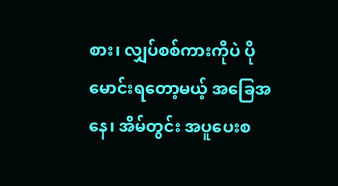စား၊ လျှပ်စစ်ကားကိုပဲ ပိုမောင်းရတော့မယ့် အခြေအနေ၊ အိမ်တွင်း အပူပေးစ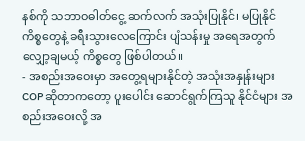နစ်ကို သဘာဝဓါတ်ငွေ့ ဆက်လက် အသုံးပြုနိုင်၊ မပြုနိုင် ကိစ္စတွေနဲ့ ခရီးသွားလေကြောင်း ပျံသန်းမှု အရေအတွက် လျှော့ချမယ့် ကိစ္စတွေ ဖြစ်ပါတယ်။
- အစည်းအဝေးမှာ အတွေ့ရများနိုင်တဲ့ အသုံးအနှုန်းများ
COP ဆိုတာကတော့ ပူးပေါင်း ဆောင်ရွက်ကြသူ နိုင်ငံများ အစည်းအဝေးလို့ အ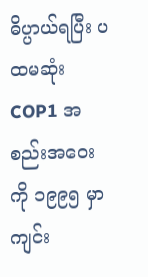ဓိပ္ပာယ်ရပြီး ပထမဆုံး COP1 အစည်းအဝေးကို ၁၉၉၅ မှာ ကျင်း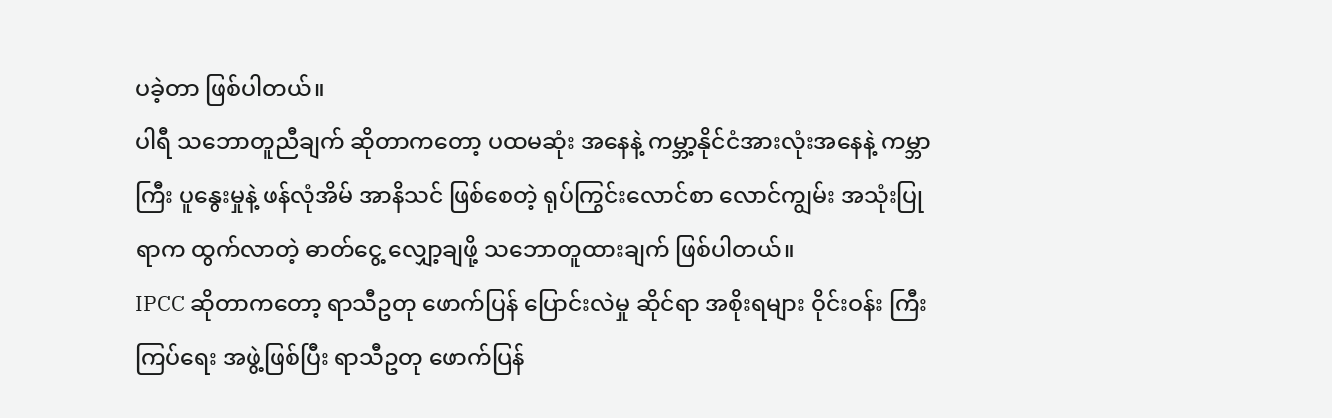ပခဲ့တာ ဖြစ်ပါတယ်။
ပါရီ သဘောတူညီချက် ဆိုတာကတော့ ပထမဆုံး အနေနဲ့ ကမ္ဘာ့နိုင်ငံအားလုံးအနေနဲ့ ကမ္ဘာကြီး ပူနွေးမှုနဲ့ ဖန်လုံအိမ် အာနိသင် ဖြစ်စေတဲ့ ရုပ်ကြွင်းလောင်စာ လောင်ကျွမ်း အသုံးပြုရာက ထွက်လာတဲ့ ဓာတ်ငွေ့ လျှော့ချဖို့ သဘောတူထားချက် ဖြစ်ပါတယ်။
IPCC ဆိုတာကတော့ ရာသီဥတု ဖောက်ပြန် ပြောင်းလဲမှု ဆိုင်ရာ အစိုးရများ ဝိုင်းဝန်း ကြီးကြပ်ရေး အဖွဲ့ဖြစ်ပြီး ရာသီဥတု ဖောက်ပြန်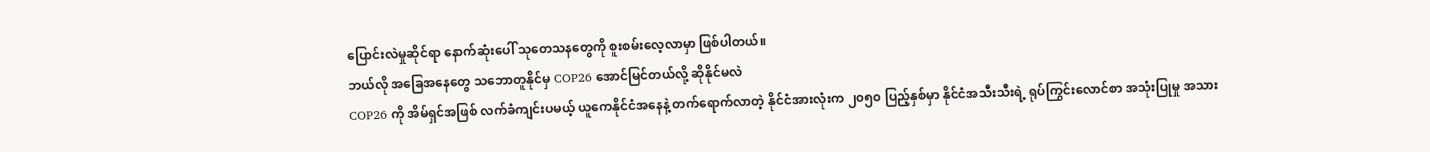ပြောင်းလဲမှုဆိုင်ရာ နောက်ဆုံးပေါ် သုတေသနတွေကို စူးစမ်းလေ့လာမှာ ဖြစ်ပါတယ်။
ဘယ်လို အခြေအနေတွေ သဘောတူနိုင်မှ COP26 အောင်မြင်တယ်လို့ ဆိုနိုင်မလဲ
COP26 ကို အိမ်ရှင်အဖြစ် လက်ခံကျင်းပမယ့် ယူကေနိုင်ငံအနေနဲ့ တက်ရောက်လာတဲ့ နိုင်ငံအားလုံးက ၂၀၅၀ ပြည့်နှစ်မှာ နိုင်ငံအသီးသီးရဲ့ ရုပ်ကြွင်းလောင်စာ အသုံးပြုမှု အသား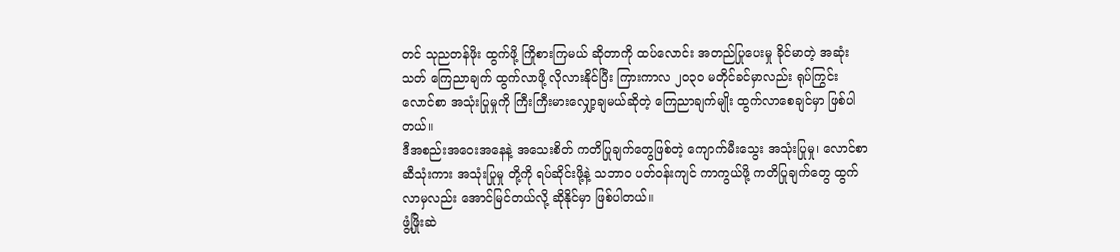တင် သုညတန်ဖိုး ထွက်ဖို့ ကြိုစားကြမယ် ဆိုတာကို ထပ်လောင်း အတည်ပြုပေးမှု ခိုင်မာတဲ့ အဆုံးသတ် ကြေညာချက် ထွက်လာဖို့ လိုလားနိုင်ပြီး ကြားကာလ ၂၀၃၀ မတိုင်ခင်မှာလည်း ရုပ်ကြွင်းလောင်စာ အသုံးပြုမှုကို ကြီးကြီးမားလျှော့ချမယ်ဆိုတဲ့ ကြေညာချက်မျိုး ထွက်လာစေချင်မှာ ဖြစ်ပါတယ်။
ဒီအစည်းအဝေးအနေနဲ့ အသေးစိတ် ကတိပြုချက်တွေဖြစ်တဲ့ ကျောက်မီးသွေး အသုံးပြုမှု၊ လောင်စာဆီသုံးကား အသုံးပြုမှု တို့ကို ရပ်ဆိုင်းဖို့နဲ့ သဘာဝ ပတ်ဝန်းကျင် ကာကွယ်ဖို့ ကတိပြုချက်တွေ ထွက်လာမှလည်း အောင်မြင်တယ်လို့ ဆိုနိုင်မှာ ဖြစ်ပါတယ်။
ဖွံ့ဖြိုးဆဲ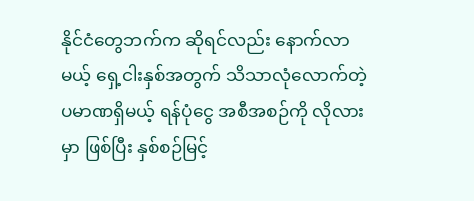နိုင်ငံတွေဘက်က ဆိုရင်လည်း နောက်လာမယ့် ရှေ့ငါးနှစ်အတွက် သိသာလုံလောက်တဲ့ ပမာဏရှိမယ့် ရန်ပုံငွေ အစီအစဉ်ကို လိုလားမှာ ဖြစ်ပြီး နှစ်စဉ်မြင့်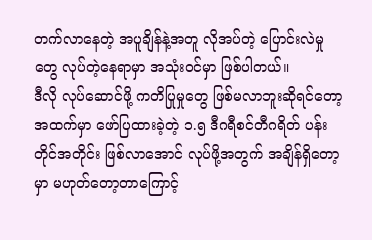တက်လာနေတဲ့ အပူချိန်နဲ့အတူ လိုအပ်တဲ့ ပြောင်းလဲမှုတွေ လုပ်တဲ့နေရာမှာ အသုံးဝင်မှာ ဖြစ်ပါတယ်။
ဒီလို လုပ်ဆောင်ဖို့ ကတိပြုမှုတွေ ဖြစ်မလာဘူးဆိုရင်တော့ အထက်မှာ ဖော်ပြထားခဲ့တဲ့ ၁.၅ ဒီဂရီစင်တီဂရိတ် ပန်းတိုင်အတိုင်း ဖြစ်လာအောင် လုပ်ဖို့အတွက် အချိန်ရှိတော့မှာ မဟုတ်တော့တာကြောင့်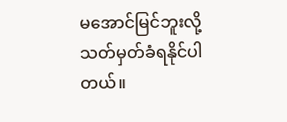မအောင်မြင်ဘူးလို့ သတ်မှတ်ခံရနိုင်ပါတယ်။